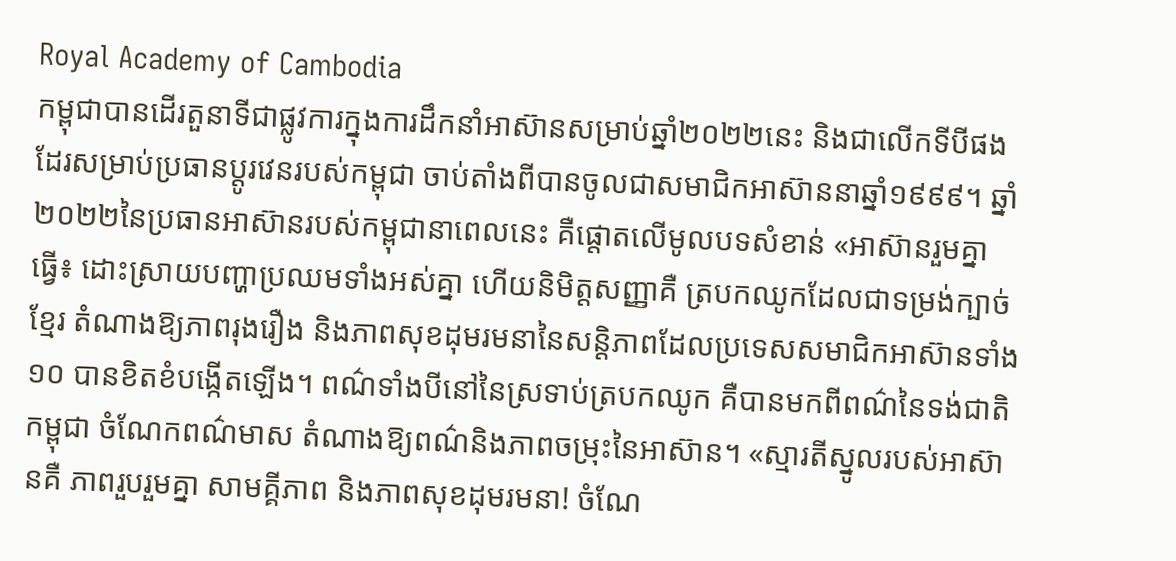Royal Academy of Cambodia
កម្ពុជាបានដើរតួនាទីជាផ្លូវការក្នុងការដឹកនាំអាស៊ានសម្រាប់ឆ្នាំ២០២២នេះ និងជាលើកទីបីផងដែរសម្រាប់ប្រធានប្តូរវេនរបស់កម្ពុជា ចាប់តាំងពីបានចូលជាសមាជិកអាស៊ាននាឆ្នាំ១៩៩៩។ ឆ្នាំ២០២២នៃប្រធានអាស៊ានរបស់កម្ពុជានាពេលនេះ គឺផ្តោតលើមូលបទសំខាន់ «អាស៊ានរួមគ្នាធ្វើ៖ ដោះស្រាយបញ្ហាប្រឈមទាំងអស់គ្នា ហើយនិមិត្តសញ្ញាគឺ ត្របកឈូកដែលជាទម្រង់ក្បាច់ខ្មែរ តំណាងឱ្យភាពរុងរឿង និងភាពសុខដុមរមនានៃសន្តិភាពដែលប្រទេសសមាជិកអាស៊ានទាំង១០ បានខិតខំបង្កើតឡើង។ ពណ៌ទាំងបីនៅនៃស្រទាប់ត្របកឈូក គឺបានមកពីពណ៌នៃទង់ជាតិកម្ពុជា ចំណែកពណ៌មាស តំណាងឱ្យពណ៌និងភាពចម្រុះនៃអាស៊ាន។ «ស្មារតីស្នូលរបស់អាស៊ានគឺ ភាពរួបរួមគ្នា សាមគ្គីភាព និងភាពសុខដុមរមនា! ចំណែ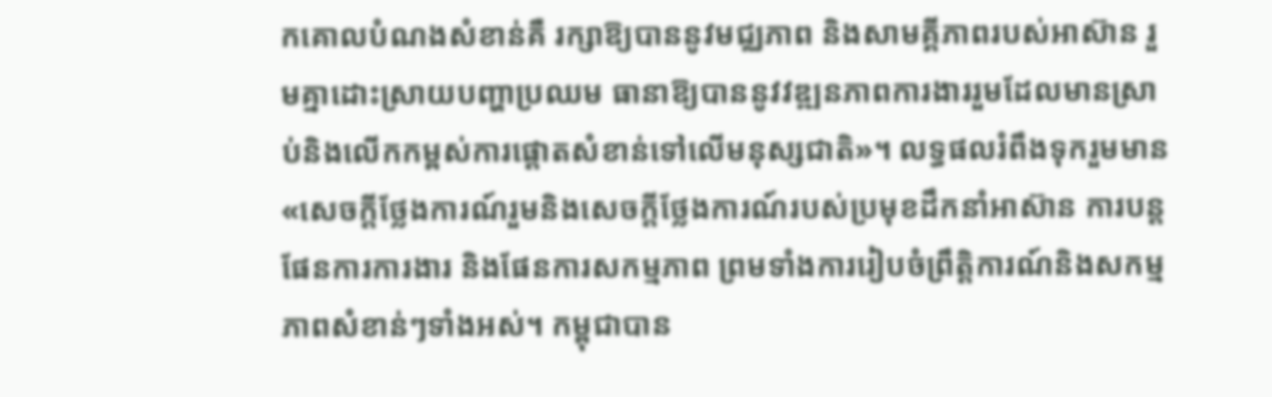កគោលបំណងសំខាន់គឺ រក្សាឱ្យបាននូវមជ្ឈភាព និងសាមគ្គីភាពរបស់អាស៊ាន រួមគ្នាដោះស្រាយបញ្ហាប្រឈម ធានាឱ្យបាននូវវឌ្ឍនភាពការងាររួមដែលមានស្រាប់និងលើកកម្ពស់ការផ្តោតសំខាន់ទៅលើមនុស្សជាតិ»។ លទ្ធផលរំពឹងទុករួមមាន «សេចក្តីថ្លែងការណ៍រួមនិងសេចក្តីថ្លែងការណ៍របស់ប្រមុខដឹកនាំអាស៊ាន ការបន្តផែនការការងារ និងផែនការសកម្មភាព ព្រមទាំងការរៀបចំព្រឹត្តិការណ៍និងសកម្មភាពសំខាន់ៗទាំងអស់។ កម្ពុជាបាន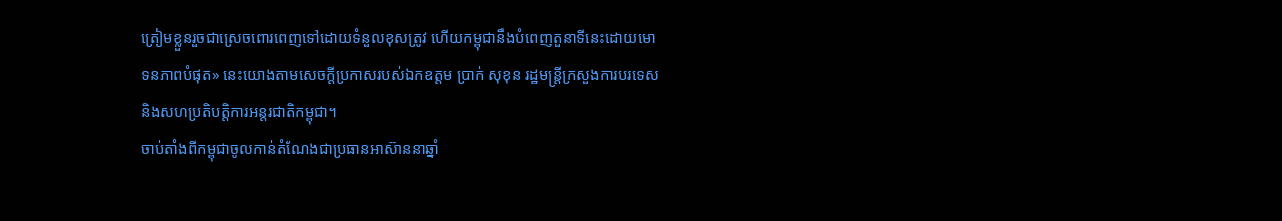ត្រៀមខ្លួនរួចជាស្រេចពោរពេញទៅដោយទំនួលខុសត្រូវ ហើយកម្ពុជានឹងបំពេញតួនាទីនេះដោយមោទនភាពបំផុត» នេះយោងតាមសេចក្តីប្រកាសរបស់ឯកឧត្តម ប្រាក់ សុខុន រដ្ឋមន្ត្រីក្រសួងការបរទេស និងសហប្រតិបត្តិការអន្តរជាតិកម្ពុជា។
ចាប់តាំងពីកម្ពុជាចូលកាន់តំណែងជាប្រធានអាស៊ាននាឆ្នាំ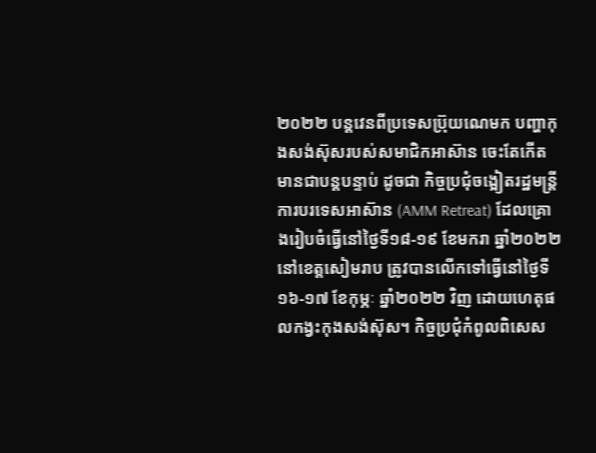២០២២ បន្តវេនពីប្រទេសប៊្រុយណេមក បញ្ហាកុងសង់ស៊ុសរបស់សមាជិកអាស៊ាន ចេះតែកើតមានជាបន្តបន្ទាប់ ដូចជា កិច្ចប្រជុំចង្អៀតរដ្ឋមន្ត្រីការបរទេសអាស៊ាន (AMM Retreat) ដែលគ្រោងរៀបចំធ្វើនៅថ្ងៃទី១៨-១៩ ខែមករា ឆ្នាំ២០២២ នៅខេត្តសៀមរាប ត្រូវបានលើកទៅធ្វើនៅថ្ងៃទី១៦-១៧ ខែកុម្ភៈ ឆ្នាំ២០២២ វិញ ដោយហេតុផលកង្វះកុងសង់ស៊ុស។ កិច្ចប្រជុំកំពូលពិសេស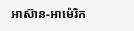អាស៊ាន-អាម៉េរិក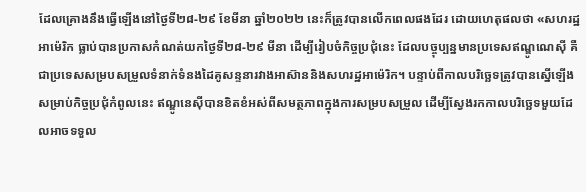ដែលគ្រោងនឹងធ្វើឡើងនៅថ្ងៃទី២៨-២៩ ខែមីនា ឆ្នាំ២០២២ នេះក៏ត្រូវបានលើកពេលផងដែរ ដោយហេតុផលថា «សហរដ្ឋអាម៉េរិក ធ្លាប់បានប្រកាសកំណត់យកថ្ងៃទី២៨-២៩ មីនា ដើម្បីរៀបចំកិច្ចប្រជុំនេះ ដែលបច្ចុប្បន្នមានប្រទេសឥណ្ឌូណេស៊ី គឺជាប្រទេសសម្របសម្រួលទំនាក់ទំនងដៃគូសន្ទនារវាងអាស៊ាននិងសហរដ្ឋអាម៉េរិក។ បន្ទាប់ពីកាលបរិច្ឆេទត្រូវបានស្នើឡើងសម្រាប់កិច្ចប្រជុំកំពូលនេះ ឥណ្ឌូនេស៊ីបានខិតខំអស់ពីសមត្ថភាពក្នុងការសម្របសម្រួល ដើម្បីស្វែងរកកាលបរិច្ឆេទមួយដែលអាចទទួល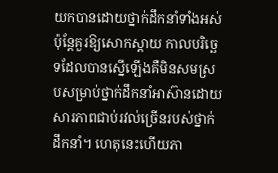យកបានដោយថ្នាក់ដឹកនាំទាំងអស់ ប៉ុន្តែគួរឱ្យសោកស្តាយ កាលបរិច្ឆេទដែលបានស្នើឡើងគឺមិនសមស្របសម្រាប់ថ្នាក់ដឹកនាំអាស៊ានដោយសារភាពជាប់រវល់ច្រើនរបស់ថ្នាក់ដឹកនាំ។ ហេតុនេះហើយភា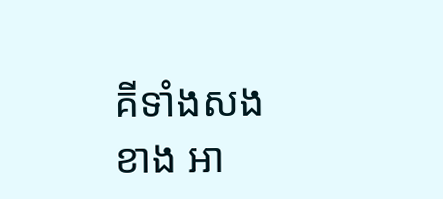គីទាំងសងខាង អា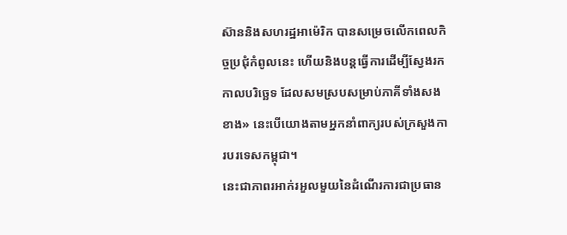ស៊ាននិងសហរដ្ឋអាម៉េរិក បានសម្រេចលើកពេលកិច្ចប្រជុំកំពូលនេះ ហើយនិងបន្តធ្វើការដើម្បីស្វែងរកកាលបរិច្ឆេទ ដែលសមស្របសម្រាប់ភាគីទាំងសងខាង» នេះបើយោងតាមអ្នកនាំពាក្យរបស់ក្រសួងការបរទេសកម្ពុជា។
នេះជាភាពរអាក់រអួលមួយនៃដំណើរការជាប្រធាន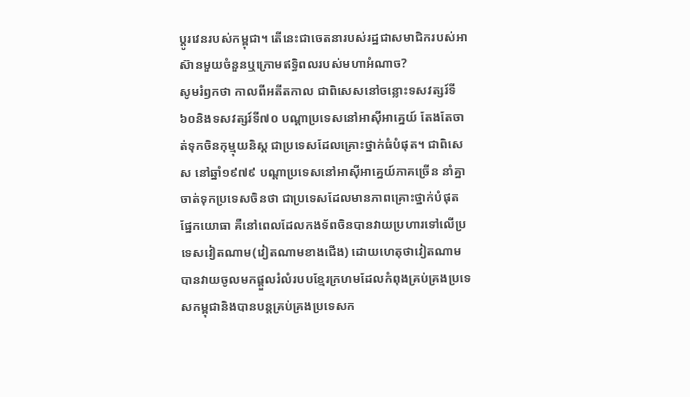ប្តូរវេនរបស់កម្ពុជា។ តើនេះជាចេតនារបស់រដ្ឋជាសមាជិករបស់អាស៊ានមួយចំនួនឬក្រោមឥទ្ធិពលរបស់មហាអំណាច?
សូមរំឭកថា កាលពីអតីតកាល ជាពិសេសនៅចន្លោះទសវត្សរ៍ទី៦០និងទសវត្សរ៍ទី៧០ បណ្តាប្រទេសនៅអាស៊ីអាគ្នេយ៍ តែងតែចាត់ទុកចិនកុម្មុយនិស្ត ជាប្រទេសដែលគ្រោះថ្នាក់ធំបំផុត។ ជាពិសេស នៅឆ្នាំ១៩៧៩ បណ្តាប្រទេសនៅអាស៊ីអាគ្នេយ៍ភាគច្រើន នាំគ្នាចាត់ទុកប្រទេសចិនថា ជាប្រទេសដែលមានភាពគ្រោះថ្នាក់បំផុត ផ្នែកយោធា គឺនៅពេលដែលកងទ័ពចិនបានវាយប្រហារទៅលើប្រទេសវៀតណាម(វៀតណាមខាងជើង) ដោយហេតុថាវៀតណាមបានវាយចូលមកផ្តួលរំលំរបបខ្មែរក្រហមដែលកំពុងគ្រប់គ្រងប្រទេសកម្ពុជានិងបានបន្តគ្រប់គ្រងប្រទេសក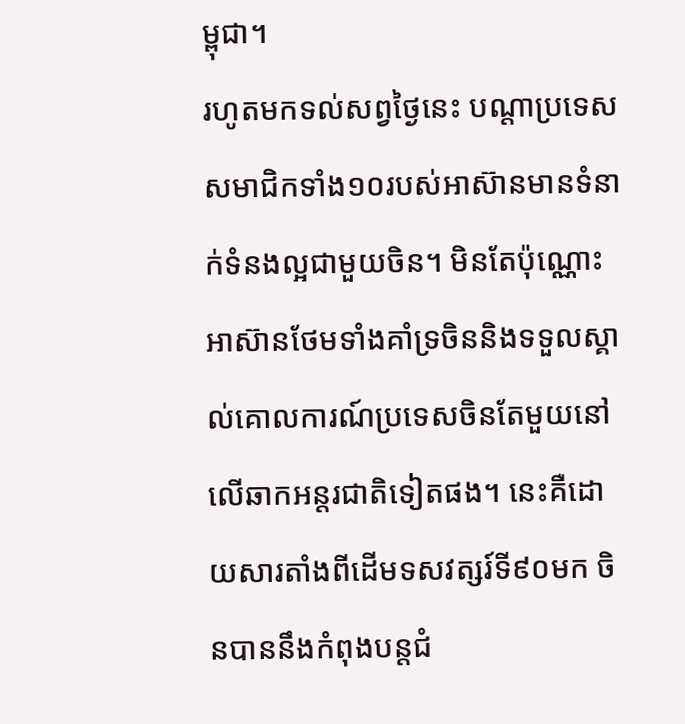ម្ពុជា។
រហូតមកទល់សព្វថ្ងៃនេះ បណ្តាប្រទេសសមាជិកទាំង១០របស់អាស៊ានមានទំនាក់ទំនងល្អជាមួយចិន។ មិនតែប៉ុណ្ណោះ អាស៊ានថែមទាំងគាំទ្រចិននិងទទួលស្គាល់គោលការណ៍ប្រទេសចិនតែមួយនៅលើឆាកអន្តរជាតិទៀតផង។ នេះគឺដោយសារតាំងពីដើមទសវត្សរ៍ទី៩០មក ចិនបាននឹងកំពុងបន្តជំ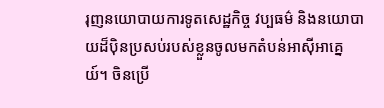រុញនយោបាយការទូតសេដ្ឋកិច្ច វប្បធម៌ និងនយោបាយដ៏ប៉ិនប្រសប់របស់ខ្លួនចូលមកតំបន់អាស៊ីអាគ្នេយ៍។ ចិនប្រើ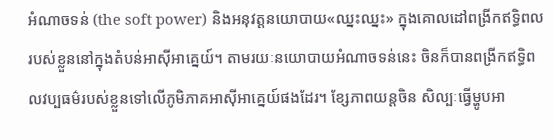អំណាចទន់ (the soft power) និងអនុវត្តនយោបាយ«ឈ្នះឈ្នះ» ក្នុងគោលដៅពង្រីកឥទ្ធិពលរបស់ខ្លួននៅក្នុងតំបន់អាស៊ីអាគ្នេយ៍។ តាមរយៈនយោបាយអំណាចទន់នេះ ចិនក៏បានពង្រីកឥទ្ធិពលវប្បធម៌របស់ខ្លួនទៅលើភូមិភាគអាស៊ីអាគ្នេយ៍ផងដែរ។ ខ្សែភាពយន្តចិន សិល្បៈធ្វើម្ហូបអា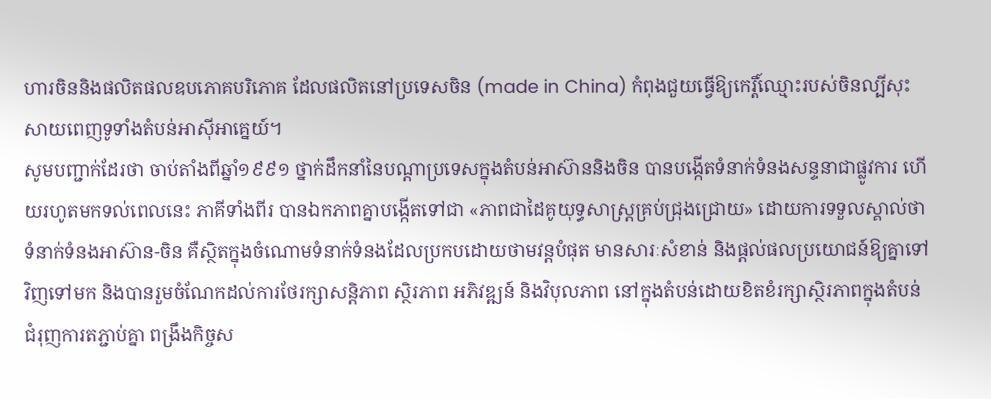ហារចិននិងផលិតផលឧបភោគបរិភោគ ដែលផលិតនៅប្រទេសចិន (made in China) កំពុងជួយធ្វើឱ្យកេរ្តិ៍ឈ្មោះរបស់ចិនល្បីសុះសាយពេញទូទាំងតំបន់អាស៊ីអាគ្នេយ៍។
សូមបញ្ជាក់ដែរថា ចាប់តាំងពីឆ្នាំ១៩៩១ ថ្នាក់ដឹកនាំនៃបណ្តាប្រទេសក្នុងតំបន់អាស៊ាននិងចិន បានបង្កើតទំនាក់ទំនងសន្ទនាជាផ្លូវការ ហើយរហូតមកទល់ពេលនេះ ភាគីទាំងពីរ បានឯកភាពគ្នាបង្កើតទៅជា «ភាពជាដៃគូយុទ្ធសាស្រ្តគ្រប់ជ្រុងជ្រោយ» ដោយការទទួលស្គាល់ថា ទំនាក់ទំនងអាស៊ាន-ចិន គឺស្ថិតក្នុងចំណោមទំនាក់ទំនងដែលប្រកបដោយថាមវន្តបំផុត មានសារៈសំខាន់ និងផ្តល់ផលប្រយោជន៍ឱ្យគ្នាទៅវិញទៅមក និងបានរួមចំណែកដល់ការថែរក្សាសន្តិភាព ស្ថិរភាព អភិវឌ្ឍន៍ និងវិបុលភាព នៅក្នុងតំបន់ដោយខិតខំរក្សាស្ថិរភាពក្នុងតំបន់ ជំរុញការតភ្ជាប់គ្នា ពង្រឹងកិច្ចស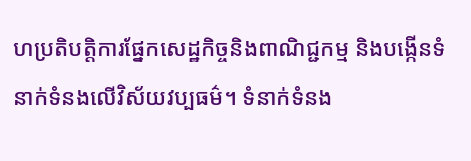ហប្រតិបត្តិការផ្នែកសេដ្ឋកិច្ចនិងពាណិជ្ជកម្ម និងបង្កើនទំនាក់ទំនងលើវិស័យវប្បធម៌។ ទំនាក់ទំនង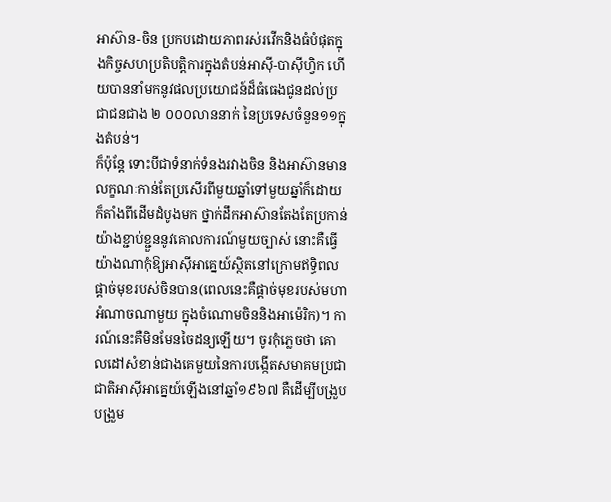អាស៊ាន-ចិន ប្រកបដោយភាពរស់រវើកនិងធំបំផុតក្នុងកិច្ចសហប្រតិបត្តិការក្នុងតំបន់អាស៊ី-បាស៊ីហ្វិក ហើយបាននាំមកនូវផលប្រយោជន៍ដ៏ធំធេងជូនដល់ប្រជាជនជាង ២ ០០០លាននាក់ នៃប្រទេសចំនួន១១ក្នុងតំបន់។
ក៏ប៉ុន្តែ ទោះបីជាទំនាក់ទំនងរវាងចិន និងអាស៊ានមានលក្ខណៈកាន់តែប្រសើរពីមួយឆ្នាំទៅមួយឆ្នាំក៏ដោយ ក៏តាំងពីដើមដំបូងមក ថ្នាក់ដឹកអាស៊ានតែងតែប្រកាន់យ៉ាងខ្ជាប់ខ្ជួននូវគោលការណ៍មួយច្បាស់ នោះគឺធ្វើយ៉ាងណាកុំឱ្យអាស៊ីអាគ្នេយ៍ស្ថិតនៅក្រោមឥទ្ធិពលផ្តាច់មុខរបស់ចិនបាន(ពេលនេះគឺផ្តាច់មុខរបស់មហាអំណាចណាមួយ ក្នុងចំណោមចិននិងអាម៉េរិក)។ ការណ៍នេះគឺមិនមែនចៃដន្យឡើយ។ ចូរកុំភ្លេចថា គោលដៅសំខាន់ជាងគេមួយនៃការបង្កើតសមាគមប្រជាជាតិអាស៊ីអាគ្នេយ៍ឡើងនៅឆ្នាំ១៩៦៧ គឺដើម្បីបង្រួបបង្រួម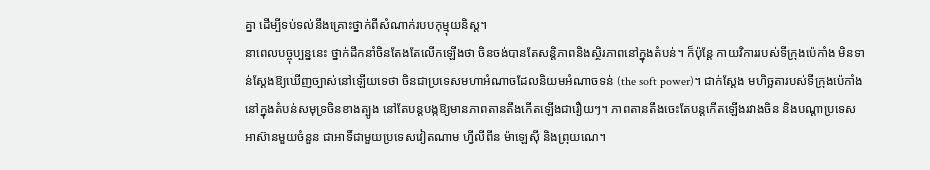គ្នា ដើម្បីទប់ទល់នឹងគ្រោះថ្នាក់ពីសំណាក់របបកុម្មុយនិស្ត។
នាពេលបច្ចុប្បន្ននេះ ថ្នាក់ដឹកនាំចិនតែងតែលើកឡើងថា ចិនចង់បានតែសន្តិភាពនិងស្ថិរភាពនៅក្នុងតំបន់។ ក៏ប៉ុន្តែ កាយវិការរបស់ទីក្រុងប៉េកាំង មិនទាន់ស្តែងឱ្យឃើញច្បាស់នៅឡើយទេថា ចិនជាប្រទេសមហាអំណាចដែលនិយមអំណាចទន់ (the soft power)។ ជាក់ស្តែង មហិច្ឆតារបស់ទីក្រុងប៉េកាំងនៅក្នុងតំបន់សមុទ្រចិនខាងត្បូង នៅតែបន្តបង្កឱ្យមានភាពតានតឹងកើតឡើងជារឿយៗ។ ភាពតានតឹងចេះតែបន្តកើតឡើងរវាងចិន និងបណ្តាប្រទេសអាស៊ានមួយចំនួន ជាអាទិ៍ជាមួយប្រទេសវៀតណាម ហ្វីលីពីន ម៉ាឡេស៊ី និងព្រុយណេ។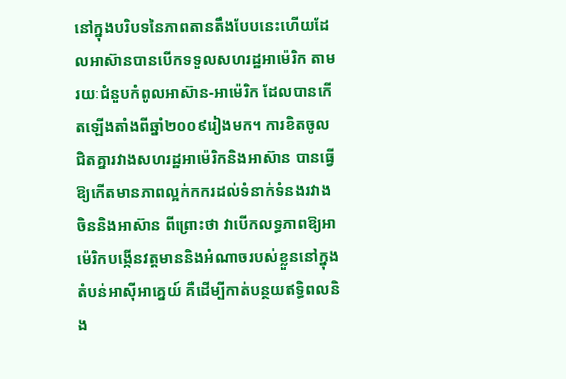នៅក្នុងបរិបទនៃភាពតានតឹងបែបនេះហើយដែលអាស៊ានបានបើកទទួលសហរដ្ឋអាម៉េរិក តាមរយៈជំនួបកំពូលអាស៊ាន-អាម៉េរិក ដែលបានកើតឡើងតាំងពីឆ្នាំ២០០៩រៀងមក។ ការខិតចូលជិតគ្នារវាងសហរដ្ឋអាម៉េរិកនិងអាស៊ាន បានធ្វើឱ្យកើតមានភាពល្អក់កករដល់ទំនាក់ទំនងរវាងចិននិងអាស៊ាន ពីព្រោះថា វាបើកលទ្ធភាពឱ្យអាម៉េរិកបង្កើនវត្តមាននិងអំណាចរបស់ខ្លួននៅក្នុងតំបន់អាស៊ីអាគ្នេយ៍ គឺដើម្បីកាត់បន្ថយឥទ្ធិពលនិង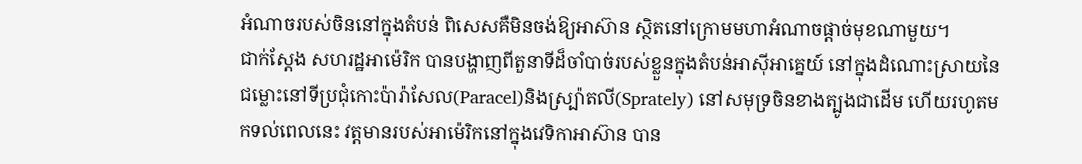អំណាចរបស់ចិននៅក្នុងតំបន់ ពិសេសគឺមិនចង់ឱ្យអាស៊ាន ស្ថិតនៅក្រោមមហាអំណាចផ្តាច់មុខណាមួយ។
ជាក់ស្តែង សហរដ្ឋអាម៉េរិក បានបង្ហាញពីតួនាទីដ៏ចាំបាច់របស់ខ្លួនក្នុងតំបន់អាស៊ីអាគ្នេយ៍ នៅក្នុងដំណោះស្រាយនៃជម្លោះនៅទីប្រជុំកោះប៉ារ៉ាសែល(Paracel)និងស្ប៉្រាតលី(Sprately) នៅសមុទ្រចិនខាងត្បូងជាដើម ហើយរហូតមកទល់ពេលនេះ វត្តមានរបស់អាម៉េរិកនៅក្នុងវេទិកាអាស៊ាន បាន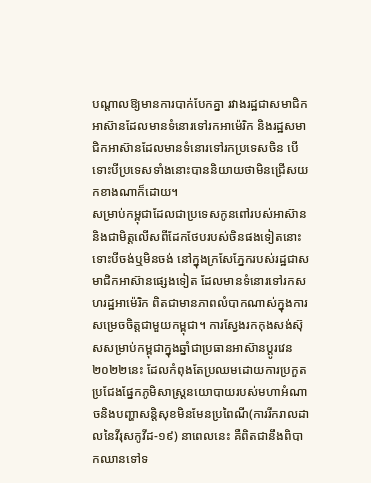បណ្តាលឱ្យមានការបាក់បែកគ្នា រវាងរដ្ឋជាសមាជិកអាស៊ានដែលមានទំនោរទៅរកអាម៉េរិក និងរដ្ឋសមាជិកអាស៊ានដែលមានទំនោរទៅរកប្រទេសចិន បើទោះបីប្រទេសទាំងនោះបាននិយាយថាមិនជ្រើសយកខាងណាក៏ដោយ។
សម្រាប់កម្ពុជាដែលជាប្រទេសកូនពៅរបស់អាស៊ាននិងជាមិត្តលើសពីដែកថែបរបស់ចិនផងទៀតនោះ ទោះបីចង់ឬមិនចង់ នៅក្នុងក្រសែភ្នែករបស់រដ្ឋជាសមាជិកអាស៊ានផ្សេងទៀត ដែលមានទំនោរទៅរកសហរដ្ឋអាម៉េរិក ពិតជាមានភាពលំបាកណាស់ក្នុងការសម្រេចចិត្តជាមួយកម្ពុជា។ ការស្វែងរកកុងសង់ស៊ុសសម្រាប់កម្ពុជាក្នុងឆ្នាំជាប្រធានអាស៊ានប្តូរវេន២០២២នេះ ដែលកំពុងតែប្រឈមដោយការប្រកួតប្រជែងផ្នែកភូមិសាស្ត្រនយោបាយរបស់មហាអំណាចនិងបញ្ហាសន្តិសុខមិនមែនប្រពៃណី(ការរីករាលដាលនៃវីរុសកូវីដ-១៩) នាពេលនេះ គឺពិតជានឹងពិបាកឈានទៅទ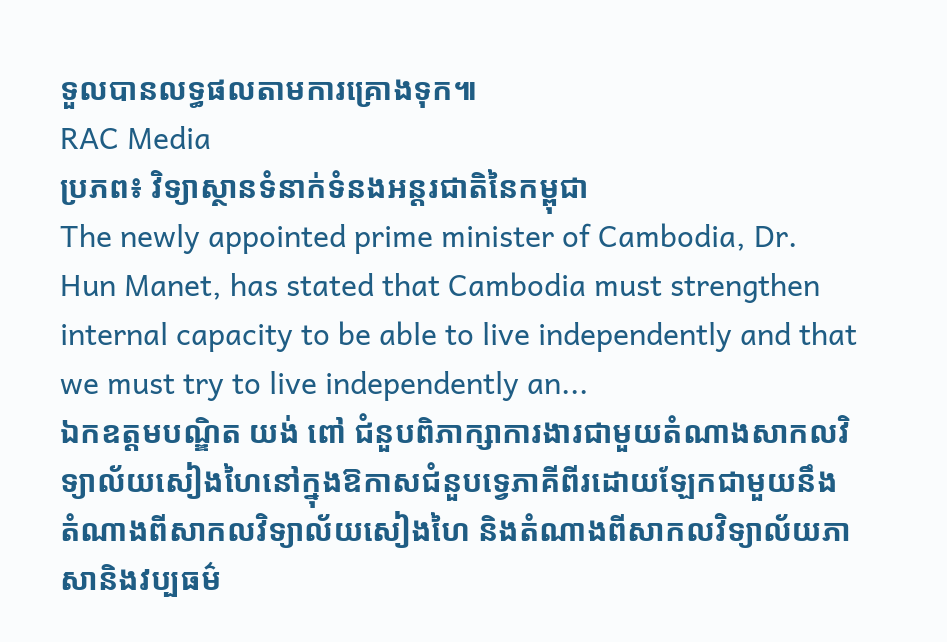ទួលបានលទ្ធផលតាមការគ្រោងទុក៕
RAC Media
ប្រភព៖ វិទ្យាស្ថានទំនាក់ទំនងអន្តរជាតិនៃកម្ពុជា
The newly appointed prime minister of Cambodia, Dr. Hun Manet, has stated that Cambodia must strengthen internal capacity to be able to live independently and that we must try to live independently an...
ឯកឧត្ដមបណ្ឌិត យង់ ពៅ ជំនួបពិភាក្សាការងារជាមួយតំណាងសាកលវិទ្យាល័យសៀងហៃនៅក្នុងឱកាសជំនួបទ្វេភាគីពីរដោយឡែកជាមួយនឹងតំណាងពីសាកលវិទ្យាល័យសៀងហៃ និងតំណាងពីសាកលវិទ្យាល័យភាសានិងវប្បធម៌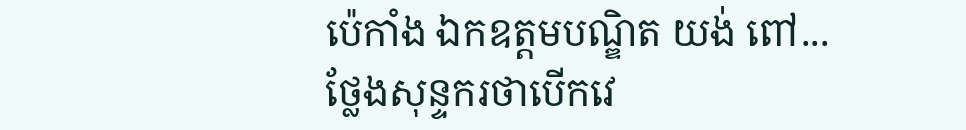ប៉េកាំង ឯកឧត្ដមបណ្ឌិត យង់ ពៅ...
ថ្លែងសុន្ទករថាបើកវេ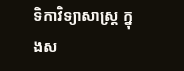ទិកាវិទ្យាសាស្ត្រ ក្នុងស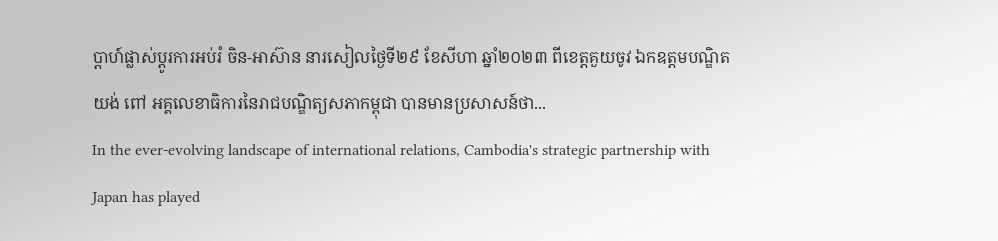ប្ដាហ៍ផ្លាស់ប្ដូរការអប់រំ ចិន-អាស៊ាន នារសៀលថ្ងៃទី២៩ ខែសីហា ឆ្នាំ២០២៣ ពីខេត្តគួយចូវ ឯកឧត្ដមបណ្ឌិត យង់ ពៅ អគ្គលេខាធិការនៃរាជបណ្ឌិត្យសភាកម្ពុជា បានមានប្រសាសន៍ថា...
In the ever-evolving landscape of international relations, Cambodia's strategic partnership with Japan has played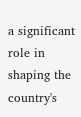a significant role in shaping the country's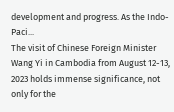development and progress. As the Indo-Paci...
The visit of Chinese Foreign Minister Wang Yi in Cambodia from August 12-13, 2023 holds immense significance, not only for the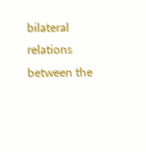bilateral relations between the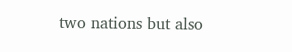two nations but also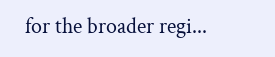for the broader regi...